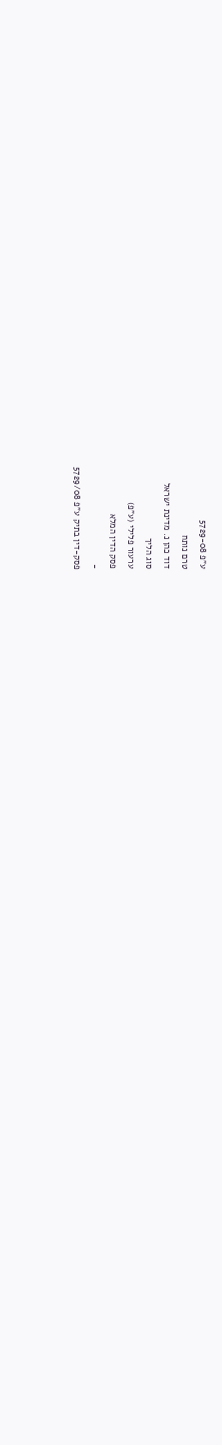ע"פ 5729-08
טרם נותח
דוד כהן נ. מדינת ישראל
סוג הליך
ערעור פלילי (ע"פ)
פסק הדין המלא
-
פסק-דין בתיק ע"פ 5729/08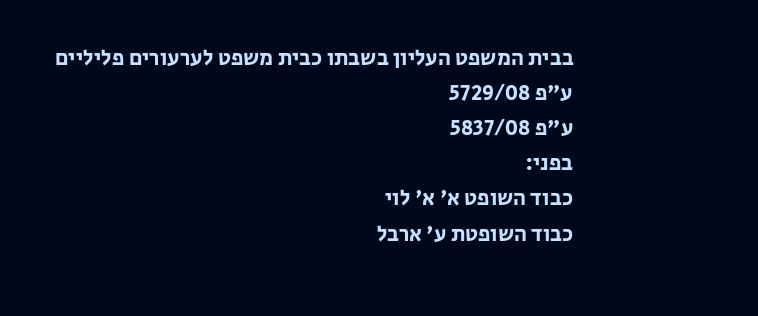בבית המשפט העליון בשבתו כבית משפט לערעורים פליליים
ע"פ 5729/08
ע"פ 5837/08
בפני:
כבוד השופט א' א' לוי
כבוד השופטת ע' ארבל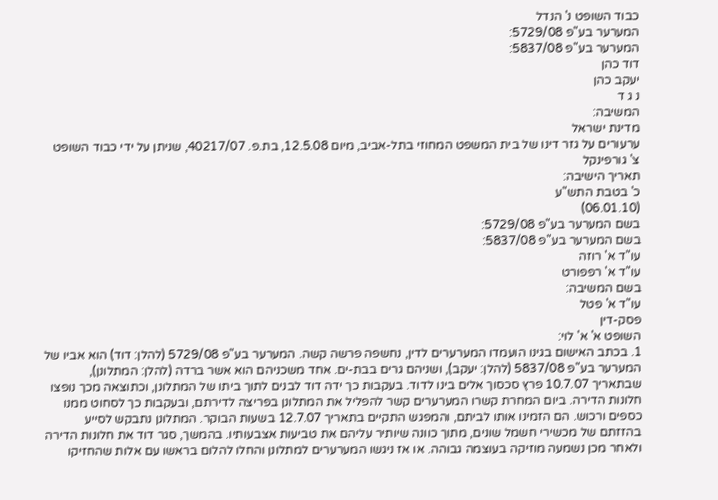כבוד השופט נ' הנדל
המערער בע"פ 5729/08:
המערער בע"פ 5837/08:
דוד כהן
יעקב כהן
נ ג ד
המשיבה:
מדינת ישראל
ערעורים על גזר דינו של בית המשפט המחוזי בתל-אביב, מיום 12.5.08, בת.פ. 40217/07, שניתן על ידי כבוד השופט צ' גורפינקל
תאריך הישיבה:
כ' בטבת התש"ע
(06.01.10)
בשם המערער בע"פ 5729/08:
בשם המערער בע"פ 5837/08:
עו"ד א' רוזה
עו"ד א' רפפורט
בשם המשיבה:
עו"ד א' פטל
פסק-דין
השופט א' א' לוי:
1. בכתב האישום בגינו הועמדו המערערים לדין, נחשפה פרשה קשה. המערער בע"פ 5729/08 (להלן: דוד) הוא אביו של המערער בע"פ 5837/08 (להלן: יעקב), ושניהם גרים בבת-ים. אחד משכניהם הוא אשר ברדה (להלן: המתלונן), שבתאריך 10.7.07 פרץ סכסוך אלים בינו לדוד. בעקבות כך ידה דוד לבנים לתוך ביתו של המתלונן, וכתוצאה מכך נופצו חלונות הדירה. ביום המחרת קשרו המערערים קשר להפליל את המתלונן בפריצה לדירתם, ובעקבות כך לסחוט ממנו כספים ורכוש. הם הזמינו אותו לביתם, והמפגש התקיים בתאריך 12.7.07 בשעות הבוקר. המתלונן נתבקש לסייע בהזזתם של מכשירי חשמל שונים, מתוך כוונה שיותיר עליהם את טביעות אצבעותיו. בהמשך, סגר דוד את חלונות הדירה ולאחר מכן נשמעה מוזיקה בעוצמה גבוהה. או אז ניגשו המערערים למתלונן והחלו להלום בראשו עם אלות שהחזיקו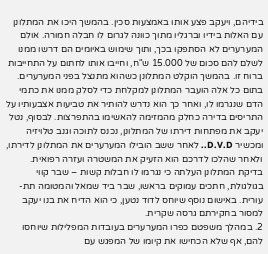בידיהם, ויעקב פצע אותו באמצעות סכין. בהמשך היכו את המתלונן עם האלות בידיו וברגליו מתוך כוונה לגרום לו חבלה חמורה. אולם המערערים לא הסתפקו בכך, ותוך שימוש באיומים הם דרשו ממנו לשלם להם סכום של 15.000 ש"ח, וחייבו אותו לחתום על התחייבות ברוח זו. בהמשך הוקלט המתלונן כשהוא מתנצל בפני המערערים.
בתום כל אלה הועבר המתלונן למקלחת כדי לסלק ממנו את כתמי הדם שנגרמו לו, ואחר כך הוא נדרש להותיר את טביעות אצבעותיו על התריסים בדירה כחלק מהמזימה להאשימו בהתפרצות. לבסוף, נטל יעקב את מפתחות דירתו של המתלונן, נכנס לתוכה וגנב טלויזיה ומכשיר D.V.D.. לאחר ששב הובילו המערערים את המתלונן לדירתו, ולאחר שהלכו לדרכם הוא הזעיק את המשטרה ועזרה רפואית. בדיקת המתלונן העלתה כי נגרמו לו חבלות קשות – שבר קווי בגולגולת, חתכים עמוקים בראשו, שבר ביד שמאל והמטומה תת-עורית. באישום נוסף שיוחס לדוד נטען, כי הוא הדיח את בנו יעקב למסור בחקירתם גרסה שקרית.
2. במהלך משפטם כפרו המערערים בעובדות המפלילות שיוחסו להם, אף שלא הכחישו את קיומו של המפגש עם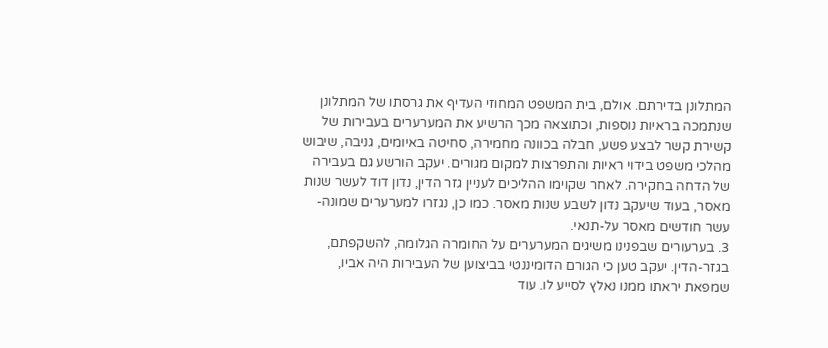המתלונן בדירתם. אולם, בית המשפט המחוזי העדיף את גרסתו של המתלונן שנתמכה בראיות נוספות, וכתוצאה מכך הרשיע את המערערים בעבירות של קשירת קשר לבצע פשע, חבלה בכוונה מחמירה, סחיטה באיומים, גניבה, שיבוש מהלכי משפט בידוי ראיות והתפרצות למקום מגורים. יעקב הורשע גם בעבירה של הדחה בחקירה. לאחר שקוימו ההליכים לעניין גזר הדין, נדון דוד לעשר שנות מאסר, בעוד שיעקב נדון לשבע שנות מאסר. כמו כן, נגזרו למערערים שמונה-עשר חודשים מאסר על-תנאי.
3. בערעורים שבפנינו משיגים המערערים על החומרה הגלומה, להשקפתם, בגזר-הדין. יעקב טען כי הגורם הדומיננטי בביצוען של העבירות היה אביו, שמפאת יראתו ממנו נאלץ לסייע לו. עוד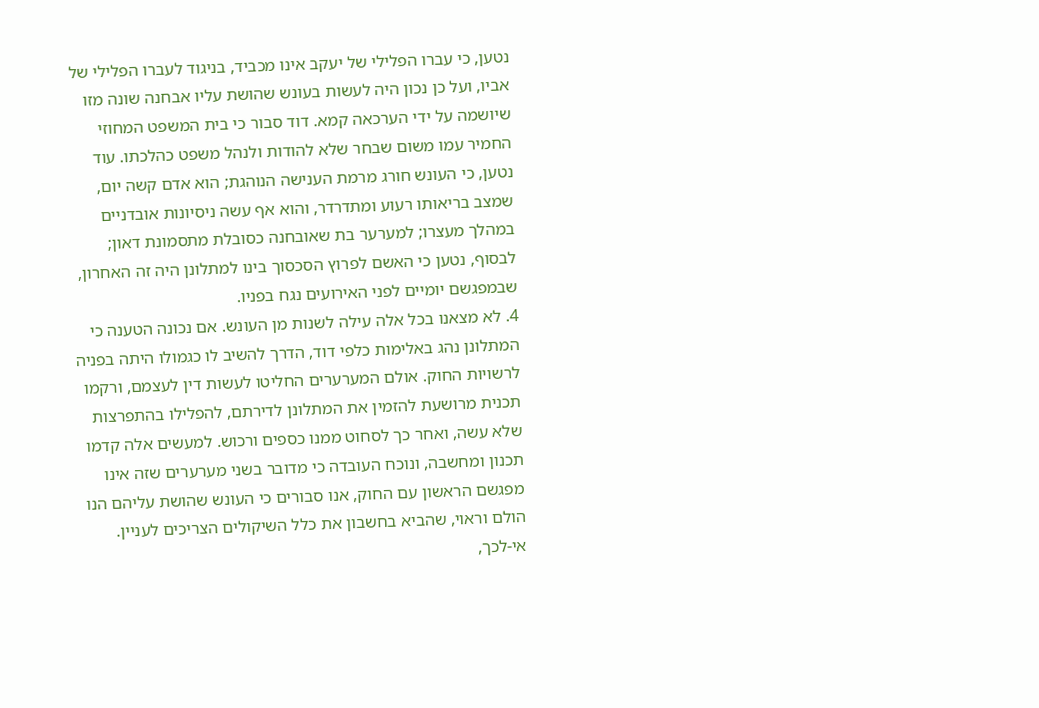נטען, כי עברו הפלילי של יעקב אינו מכביד, בניגוד לעברו הפלילי של אביו, ועל כן נכון היה לעשות בעונש שהושת עליו אבחנה שונה מזו שיושמה על ידי הערכאה קמא. דוד סבור כי בית המשפט המחוזי החמיר עמו משום שבחר שלא להודות ולנהל משפט כהלכתו. עוד נטען, כי העונש חורג מרמת הענישה הנוהגת; הוא אדם קשה יום, שמצב בריאותו רעוע ומתדרדר, והוא אף עשה ניסיונות אובדניים במהלך מעצרו; למערער בת שאובחנה כסובלת מתסמונת דאון; לבסוף, נטען כי האשם לפרוץ הסכסוך בינו למתלונן היה זה האחרון, שבמפגשם יומיים לפני האירועים נגח בפניו.
4. לא מצאנו בכל אלה עילה לשנות מן העונש. אם נכונה הטענה כי המתלונן נהג באלימות כלפי דוד, הדרך להשיב לו כגמולו היתה בפניה לרשויות החוק. אולם המערערים החליטו לעשות דין לעצמם, ורקמו תכנית מרושעת להזמין את המתלונן לדירתם, להפלילו בהתפרצות שלא עשה, ואחר כך לסחוט ממנו כספים ורכוש. למעשים אלה קדמו תכנון ומחשבה, ונוכח העובדה כי מדובר בשני מערערים שזה אינו מפגשם הראשון עם החוק, אנו סבורים כי העונש שהושת עליהם הנו הולם וראוי, שהביא בחשבון את כלל השיקולים הצריכים לעניין.
אי-לכך,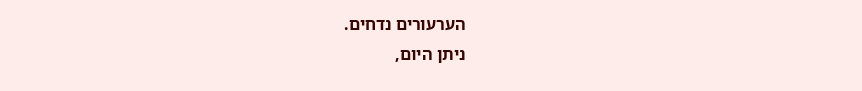הערעורים נדחים.
ניתן היום,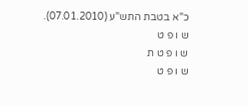כ"א בטבת התש"ע (07.01.2010).
ש ו פ ט
ש ו פ ט ת
ש ו פ ט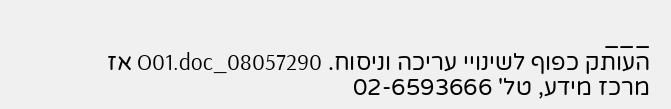___
העותק כפוף לשינויי עריכה וניסוח. 08057290_O01.doc אז
מרכז מידע, טל' 02-6593666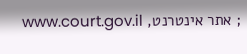; אתר אינטרנט, www.court.gov.il